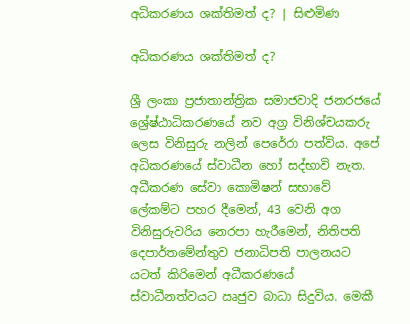අධිකරණය ශක්තිමත් ද? | සිළුමිණ

අධිකරණය ශක්තිමත් ද?

ශ්‍රී ලංකා ප්‍රජාතාන්ත්‍රික සමාජවාදි ජනරජයේ ශ්‍රේෂ්ඨාධිකරණයේ නව අග්‍ර විනිශ්චයකරු ලෙස විනිසුරු නලින් පෙරේරා පත්විය. අපේ අධිකරණයේ ස්වාධීන හෝ සද්භාවි නැත. අධීකරණ සේවා කොමිෂන් සභාවේ ලේකම්ට පහර දීමෙන්, 43 වෙනි අග විනිසුරුවරිය නෙරපා හැරීමෙන්, නිතිපති දෙපාර්තමේන්තුව ජනාධිපති පාලනයට යටත් කිරිමෙන් අධීකරණයේ ස්වාධීනත්වයට ඍජුව බාධා සිදුවිය. මෙකී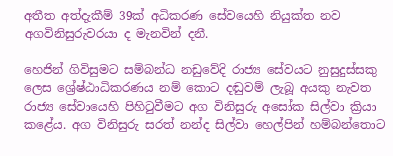අතීත අත්දැකීම් 39ක් අධිකරණ සේවයෙහි නියුක්ත නව අගවිනිසුරුවරයා ද මැනවින් දනී.

හෙජින් ගිවිසුමට සම්බන්ධ නඩුවේදි රාජ්‍ය සේවයට නුසුදුස්සකු ලෙස ශ්‍රේෂ්ඨාධිකරණය නම් කොට දඬුවම් ලැබූ අයකු නැවත රාජ්‍ය සේවායෙහි පිහිටුවීමට අග විනිසුරු අසෝක සිල්වා ක්‍රියා කළේය. අග විනිසුරු සරත් නන්ද සිල්වා හෙල්පින් හම්බන්තොට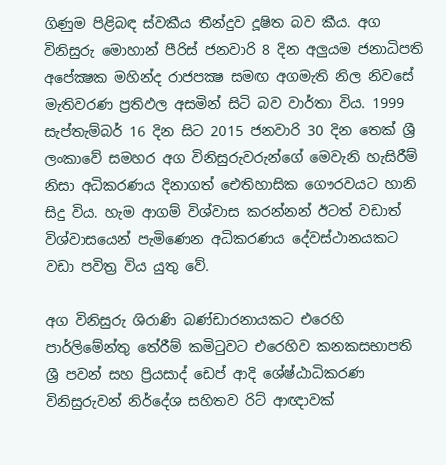ගිණුම පිළිබඳ ස්වකීය තීන්දුව දූෂිත බව කීය. අග විනිසුරු මොහාන් පීරිස් ජනවාරි 8 දින අලුයම ජනාධිපති අපේක්‍ෂක මහින්ද රාජපක්‍ෂ සමඟ අගමැති නිල නිවසේ මැතිවරණ ප්‍රතිඵල අසමින් සිටි බව වාර්තා විය. 1999 සැප්තැම්බර් 16 දින සිට 2015 ජනවාරි 30 දින තෙක් ශ්‍රී ලංකාවේ සමහර අග විනිසුරුවරුන්ගේ මෙවැනි හැසිරීම් නිසා අධිකරණය දිනාගත් ඓතිහාසික ගෞරවයට හානි සිදු විය. හැම ආගම් විශ්වාස කරන්නන් ඊටත් වඩාත් විශ්වාසයෙන් පැමිණෙන අධිකරණය දේවස්ථානයකට වඩා පවිත්‍ර විය යුතු වේ.

අග විනිසුරු ශිරාණි බණ්ඩාරනායකට එරෙහි පාර්ලිමේන්තු තේරීම් කමිටුවට එරෙහිව කනකසභාපති ශ්‍රී පවන් සහ ප්‍රියසාද් ඩෙප් ආදි ශේෂ්ඨාධිකරණ විනිසුරුවන් නිර්දේශ සහිතව රිට් ආඥාවක්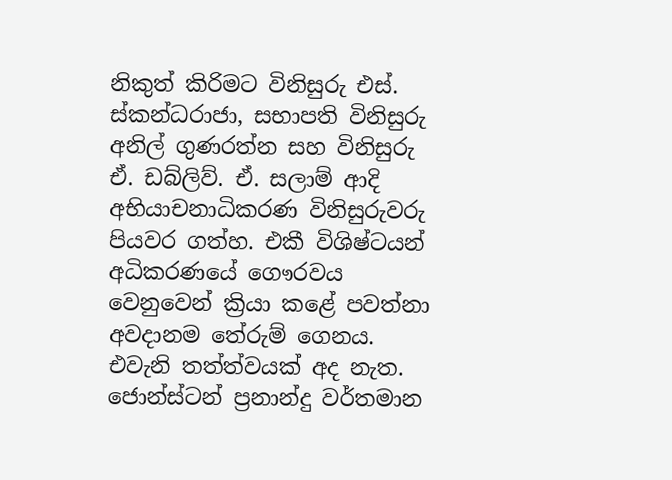නිකුත් කිරිමට විනිසුරු එස්. ස්කන්ධරාජා, සභාපති විනිසුරු අනිල් ගුණරත්න සහ විනිසුරු ඒ. ඩබ්ලිව්. ඒ. සලාම් ආදි අභියාචනාධිකරණ විනිසුරුවරු පියවර ගත්හ. එකී විශිෂ්ටයන් අධිකරණයේ ගෞරවය වෙනුවෙන් ක්‍රියා කළේ පවත්නා අවදානම තේරුම් ගෙනය. එවැනි තත්ත්වයක් අද නැත. ජොන්ස්ටන් ප්‍රනාන්දු වර්තමාන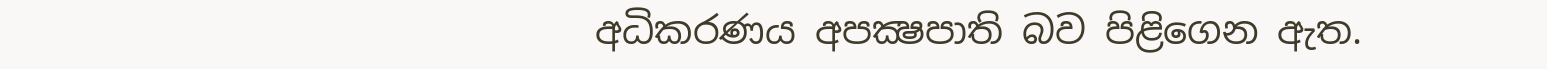අධිකරණය අපක්‍ෂපාති බව පිළිගෙන ඇත.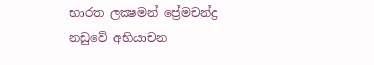භාරත ලක්‍ෂමන් ප්‍රේමචන්ද්‍ර නඩුවේ අභියාචන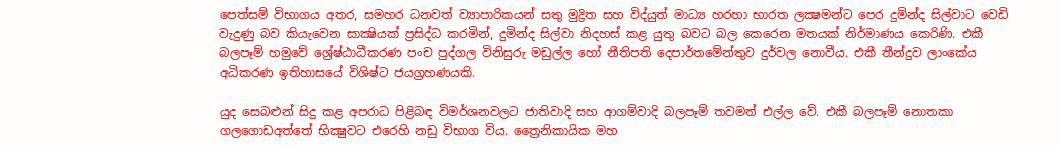පෙත්සම් විභාගය අතර, සමහර ධනවත් ව්‍යාපාරිකයන් සතු මුද්‍රිත සහ විද්යුත් මාධ්‍ය හරහා භාරත ලක්‍ෂමන්ට පෙර දුමින්ද සිල්වාට වෙඩි වැදුණු බව කියැවෙන සාක්‍ෂියක් ප්‍රසිද්ධ කරමින්, දුමින්ද සිල්වා නිදහස් කළ යුතු බවට බල කෙරෙන මතයක් නිර්මාණය කෙරිණි. එකී බලපෑම් හමුවේ ශ්‍රේෂ්ඨාධීකරණ පංච පුද්ගල විනිසුරු මඩුල්ල හෝ නීතිපති දෙපාර්තමේන්තුව දුර්වල නොවීය. එකී තීන්දුව ලාංකේය අධිකරණ ඉතිහාසයේ විශිෂ්ට ජයග්‍රහණයකි.

යුද සෙබළුන් සිදු කළ අපරාධ පිළිබඳ විමර්ශනවලට ජාතිවාදි සහ ආගම්වාදි බලපෑම් තවමත් එල්ල වේ. එකී බලපෑම් නොතකා ගලගොඩඅත්තේ භික්‍ෂුවට එරෙහි නඩු විභාග විය. ත්‍රෛනිකායික මහ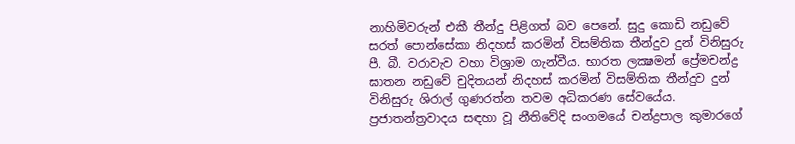නාහිමිවරුන් එකී තීන්දු පිළිගත් බව පෙනේ. සුදු කොඩි නඩුවේ සරත් පොන්සේකා නිදහස් කරමින් විසම්තික තීන්දුව දුන් විනිසුරු පී. බී. වරාවැව වහා විශ්‍රාම ගැන්වීය. භාරත ලක්‍ෂමන් ප්‍රේමචන්ද්‍ර ඝාතන නඩුවේ චුදිතයන් නිදහස් කරමින් විසම්තික තීන්දුව දුන් විනිසුරු ශිරාල් ගුණරත්න තවම අධිකරණ සේවයේය. ප්‍රජාතන්ත්‍රවාදය සඳහා වූ නීතිවේදි සංගමයේ චන්ද්‍රපාල කුමාරගේ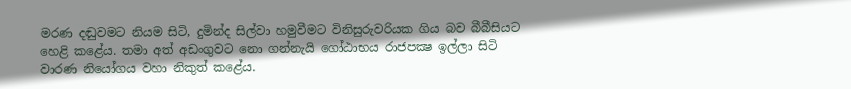මරණ දඬුවමට නියම සිටි, දුමින්ද සිල්වා හමුවීමට විනිසුරුවරියක ගිය බව බීබීසියට හෙළි කළේය. තමා අත් අඩංගුවට නො ගන්නැයි ගෝඨාභය රාජපක්‍ෂ ඉල්ලා සිටි වාරණ නියෝගය වහා නිකුත් කළේය.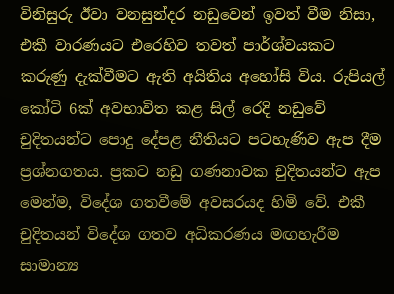විනිසුරු ඊවා වනසුන්දර නඩුවෙන් ඉවත් වීම නිසා, එකී වාරණයට එරෙහිව තවත් පාර්ශ්වයකට කරුණු දැක්වීමට ඇති අයිතිය අහෝසි විය. රුපියල් කෝටි 6ක් අවභාවිත කළ සිල් රෙදි නඩුවේ චුදිතයන්ට පොදු දේපළ නීතියට පටහැණිව ඇප දීම ප්‍රශ්නගතය. ප්‍රකට නඩු ගණනාවක චුදිතයන්ට ඇප මෙන්ම, විදේශ ගතවීමේ අවසරයද හිමි වේ. එකී චුදිතයන් විදේශ ගතව අධිකරණය මඟහැරීම සාමාන්‍ය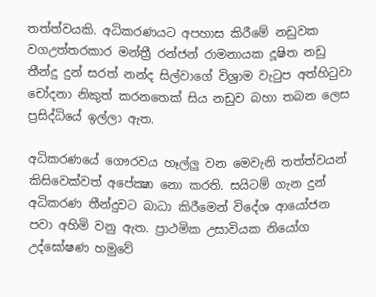තත්ත්වයකි. අධිකරණයට අපහාස කිරීමේ නඩුවක වගඋත්තරකාර මන්ත්‍රී රන්ජන් රාමනායක දූෂිත නඩු තීන්දු දුන් සරත් නන්ද සිල්වාගේ විශ්‍රාම වැටුප අත්හිටුවා චෝදනා නිකුත් කරනතෙක් සිය නඩුව බහා තබන ලෙස ප්‍රසිද්ධියේ ඉල්ලා ඇත.

අධිකරණයේ ගෞරවය හෑල්ලු වන මෙවැනි තත්ත්වයන් කිසිවෙක්වත් අපේක්‍ෂා නො කරති. සයිටම් ගැන දුන් අධිකරණ තීන්දුවට බාධා කිරීමෙන් විදේශ ආයෝජන පවා අහිමි වනු ඇත. ප්‍රාථමික උසාවියක නියෝග උද්ඝෝෂණ හමුවේ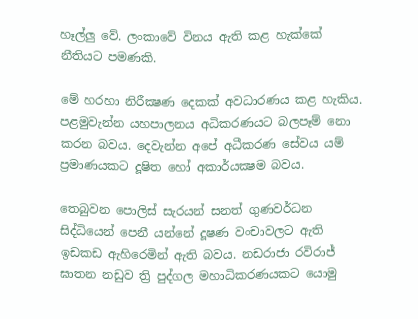හෑල්ලු වේ. ලංකාවේ විනය ඇති කළ හැක්කේ නීතියට පමණකි.

මේ හරහා නිරීක්‍ෂණ දෙකක් අවධාරණය කළ හැකිය. පළමුවැන්න යහපාලනය අධිකරණයට බලපෑම් නො කරන බවය. දෙවැන්න අපේ අධීකරණ සේවය යම් ප්‍රමාණයකට දූෂිත හෝ අකාර්යක්‍ෂම බවය.

තෙබුවන පොලිස් සැරයන් සනත් ගුණවර්ධන සිද්ධියෙන් පෙනී යන්නේ දූෂණ වංචාවලට ඇති ඉඩකඩ ඇහිරෙමින් ඇති බවය. නඩරාජා රවිරාජ් ඝාතන නඩුව ත්‍රි පුද්ගල මහාධිකරණයකට යොමු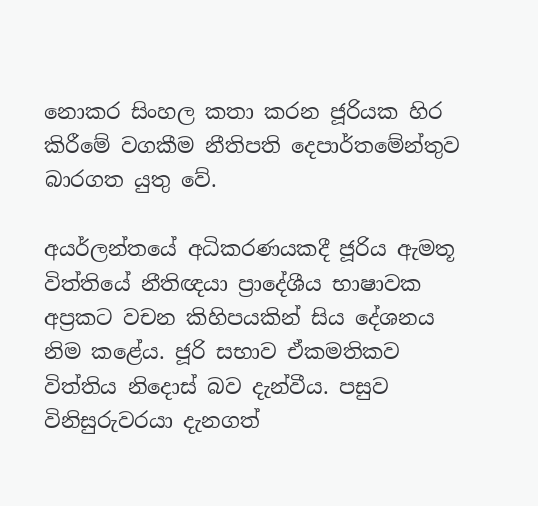නොකර සිංහල කතා කරන ජූරියක හිර කිරීමේ වගකීම නීතිපති දෙපාර්තමේන්තුව බාරගත යුතු වේ.

අයර්ලන්තයේ අධිකරණයකදී ජූරිය ඇමතූ විත්තියේ නීතිඥයා ප්‍රාදේශීය භාෂාවක අප්‍රකට වචන කිහිපයකින් සිය දේශනය නිම කළේය. ජූරි සභාව ඒකමතිකව විත්තිය නිදොස් බව දැන්වීය. පසුව විනිසුරුවරයා දැනගත්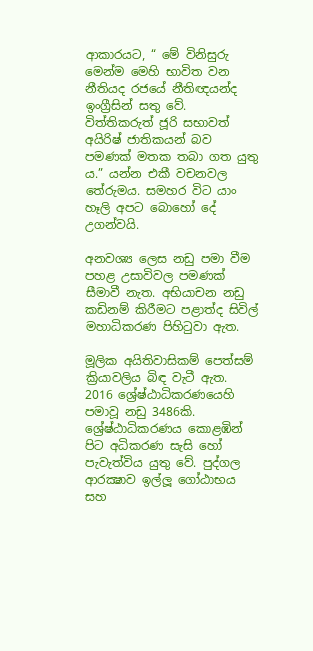ආකාරයට, “ මේ විනිසුරු මෙන්ම මෙහි භාවිත වන නීතියද රජයේ නීතිඥයන්ද ඉංග්‍රීසින් සතු වේ. විත්තිකරුත් ජූරි සභාවත් අයිරිෂ් ජාතිකයන් බව පමණක් මතක තබා ගත යුතු ය.” යන්න එකී වචනවල තේරුමය. සමහර විට යාං හෑලි අපට බොහෝ දේ උගන්වයි.

අනවශ්‍ය ලෙස නඩු පමා වීම පහළ උසාවිවල පමණක් සීමාවී නැත. අභියාචන නඩු කඩිනම් කිරීමට පළාත්ද සිවිල් මහාධිකරණ පිහිටුවා ඇත.

මූලික අයිතිවාසිකම් පෙත්සම් ක්‍රියාවලිය බිඳ වැටී ඇත. 2016 ශ්‍රේෂ්ඨාධිකරණයෙහි පමාවූ නඩු 3486කි. ශ්‍රේෂ්ඨාධිකරණය කොළඹින් පිට අධිකරණ සැසි හෝ පැවැත්විය යුතු වේ. පුද්ගල ආරක්‍ෂාව ඉල්ලූ ගෝඨාභය සහ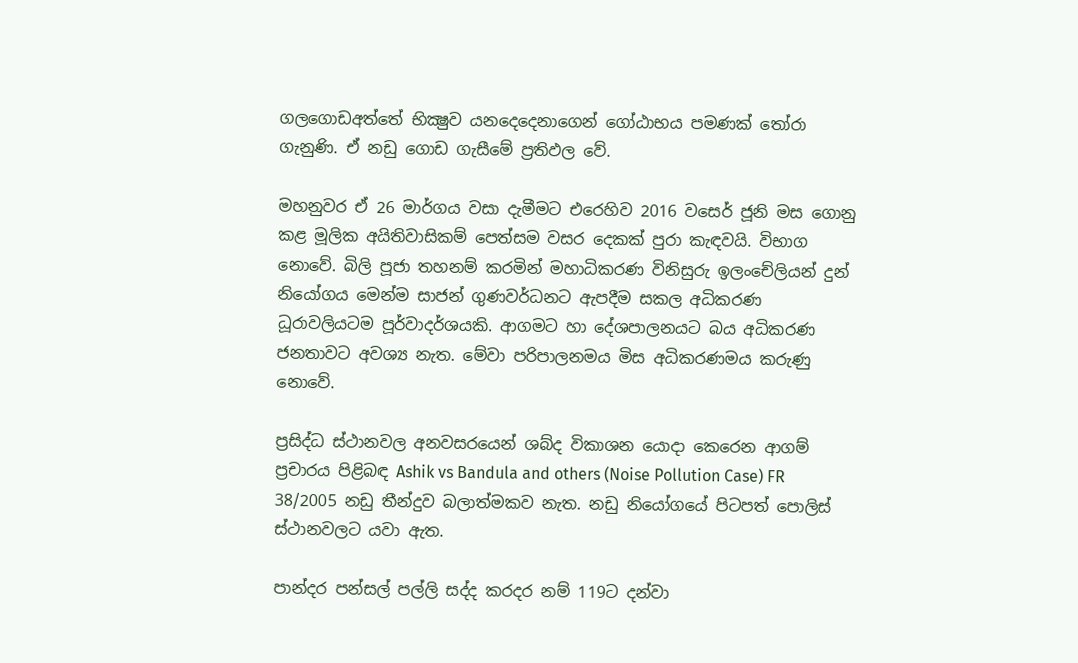ගලගොඩඅත්තේ භික්‍ෂුව යනදෙදෙනාගෙන් ගෝඨාභය පමණක් තෝරා ගැනුණි. ඒ නඩු ගොඩ ගැසීමේ ප්‍රතිඵල වේ.

මහනුවර ඒ 26 මාර්ගය වසා දැමීමට එරෙහිව 2016 වස‍ෙර් ජූනි මස ගොනු කළ මූලික අයිතිවාසිකම් පෙත්සම වසර දෙකක් පුරා කැඳවයි. විභාග නොවේ. බිලි පූජා තහනම් කරමින් මහාධිකරණ විනිසුරු ඉලංචේලියන් දුන් නියෝගය මෙන්ම සාජන් ගුණවර්ධනට ඇපදීම සකල අධිකරණ ධූරාවලියටම පූර්වාදර්ශයකි. ආගමට හා දේශපාලනයට බය අධිකරණ ජනතාවට අවශ්‍ය නැත. මේවා පරිපාලනමය මිස අධිකරණමය කරුණු නොවේ.

ප්‍රසිද්ධ ස්ථානවල අනවසරයෙන් ශබ්ද විකාශන යොදා කෙරෙන ආගම් ප්‍රචාරය පිළිබඳ Ashik vs Bandula and others (Noise Pollution Case) FR 38/2005 නඩු තීන්දුව බලාත්මකව නැත. නඩු නියෝගයේ පිටපත් පොලිස් ස්ථානවලට යවා ඇත.

පාන්දර පන්සල් පල්ලි සද්ද කරදර නම් 119ට දන්වා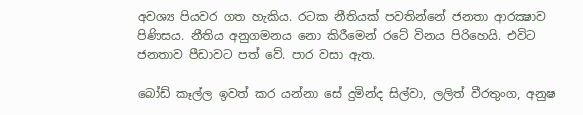අවශ්‍ය පියවර ගත හැකිය. රටක නීතියක් පවතින්නේ ජනතා ආරක්‍ෂාව පිණිසය. නීතිය අනුගමනය නො කිරීමෙන් රටේ විනය පිරිහෙයි. එවිට ජනතාව පීඩාවට පත් වේ. පාර වසා ඇත.

බෝඩ් කෑල්ල ඉවත් කර යන්නා සේ දුමින්ද සිල්වා, ලලිත් වීරතුංග, අනුෂ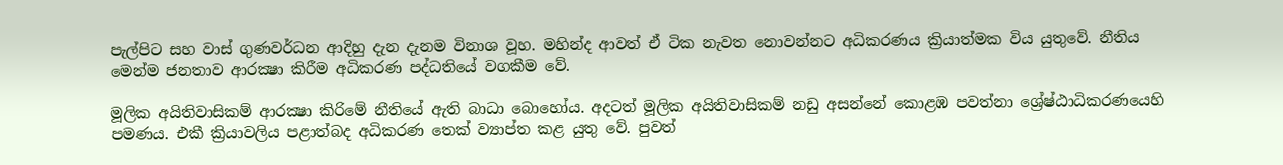පැල්පිට සහ වාස් ගුණවර්ධන ආදිහු දැන දැනම විනාශ වූහ. මහින්ද ආවත් ඒ ටික නැවත නොවන්නට අධිකරණය ක්‍රියාත්මක විය යුතුවේ. නීතිය මෙන්ම ජනතාව ආරක්‍ෂා කිරීම අධිකරණ පද්ධතියේ වගකීම වේ.

මූලික අයිතිවාසිකම් ආරක්‍ෂා කිරිමේ නීතියේ ඇති බාධා බොහෝය. අදටත් මූලික අයිතිවාසිකම් නඩු අසන්නේ කොළඹ පවත්නා ශ්‍රේෂ්ඨාධිකරණයෙහි පමණය. එකී ක්‍රියාවලිය පළාත්බද අධිකරණ තෙක් ව්‍යාප්ත කළ යුතු වේ. පුවත්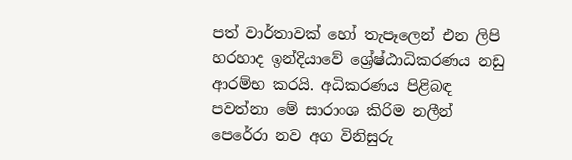පත් වාර්තාවක් හෝ තැපෑලෙන් එන ලිපි හරහාද ඉන්දියාවේ ශ්‍රේෂ්ඨාධිකරණය නඩු ආරම්භ කරයි. අධිකරණය පිළිබඳ පවත්නා මේ සාරාංශ කිරිම නලීන් පෙරේරා නව අග විනිසුරු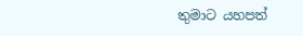තුමාට යහපත්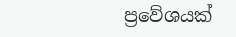ප්‍රවේශයක්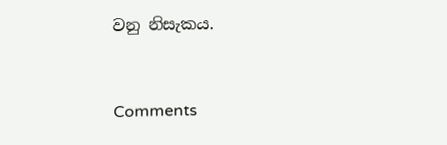වනු නිසැකය.



Comments